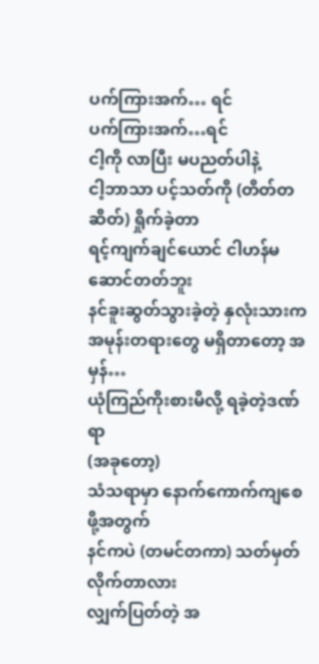ပက်ကြားအက်… ရင်
ပက်ကြားအက်…ရင်
ငါ့ကို လာပြီး မပညတ်ပါနဲ့
ငါ့ဘာသာ ပင့်သတ်ကို (တိတ်တဆိတ်) ရှိုက်ခဲ့တာ
ရင့်ကျက်ချင်ယောင် ငါဟန်မဆောင်တတ်ဘူး
နင်ခူးဆွတ်သွားခဲ့တဲ့ နှလုံးသားက
အမုန်းတရားတွေ မရှိတာတော့ အမှန်…
ယုံကြည်ကိုးစားမိလို့ ရခဲ့တဲ့ဒဏ်ရာ
(အခုတော့)
သံသရာမှာ နောက်ကောက်ကျစေဖို့အတွက်
နင်ကပဲ (တမင်တကာ) သတ်မှတ်လိုက်တာလား
လျှက်ပြတ်တဲ့ အ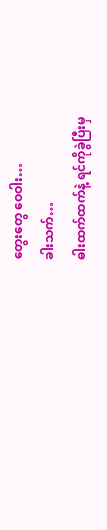တွေးတွေ ဝေဝါး…
ခါးသက်…
ဓါးထက်ထက်နဲ့ ရင်ကိုခွဲပြီးမှ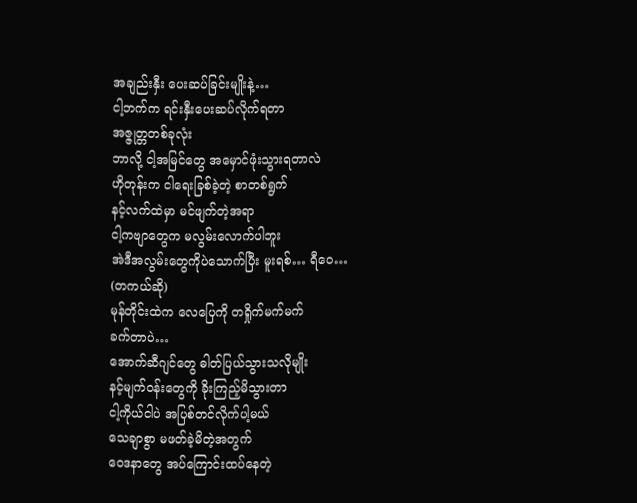အချည်းနှီး ပေးဆပ်ခြင်းမျိုးနဲ့…
ငါ့ဘက်က ရင်းနှီးပေးဆပ်လိုက်ရတာ
အဇ္ဇုတ္တတစ်ခုလုံး
ဘာလို့ ငါ့အမြင်တွေ အမှောင်ဖုံးသွားရတာလဲ
ဟိုတုန်းက ငါရေးခြစ်ခဲ့တဲ့ စာတစ်ရွက်
နင့်လက်ထဲမှာ မင်ဖျက်တဲ့အရာ
ငါ့ကဗျာတွေက မလွမ်းလောက်ပါဘူး
အဲဒီအလွမ်းတွေကိုပဲသောက်ပြီး မူးရစ်… ရီဝေ…
(တကယ်ဆို)
မုန်တိုင်းထဲက လေပြေကို တရှိုက်မက်မက်
ခက်တာပဲ…
အောက်ဆီဂျင်တွေ ဓါတ်ပြယ်သွားသလိုမျိုး
နင့်မျက်ဝန်းတွေကို ခိုးကြည့်မိသွားတာ
ငါ့ကိုယ်ငါပဲ အပြစ်တင်လိုက်ပါ့မယ်
သေချာစွာ မဖတ်ခဲ့မိတဲ့အတွက်
ဝေဒနာတွေ အပ်ကြောင်းထပ်နေတဲ့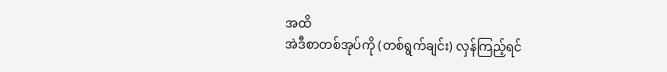အထိ
အဲဒီစာတစ်အုပ်ကို (တစ်ရွက်ချင်း) လှန်ကြည့်ရင်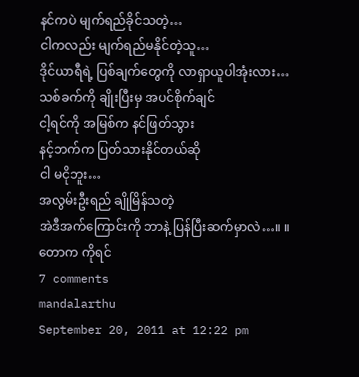နင်ကပဲ မျက်ရည်ခိုင်သတဲ့…
ငါကလည်း မျက်ရည်မနိုင်တဲ့သူ…
ဒိုင်ယာရီရဲ့ ပြစ်ချက်တွေကို လာရှာယူပါအုံးလား…
သစ်ခက်ကို ချိုးပြီးမှ အပင်စိုက်ချင်
ငါ့ရင်ကို အမြစ်က နင်ဖြတ်သွား
နင့်ဘက်က ပြတ်သားနိုင်တယ်ဆို
ငါ မငိုဘူး…
အလွမ်းဦးရည် ချိုမြိန်သတဲ့
အဲဒီအက်ကြောင်းကို ဘာနဲ့ ပြန်ပြီးဆက်မှာလဲ…။ ။
တောက ကိုရင်
7 comments
mandalarthu
September 20, 2011 at 12:22 pm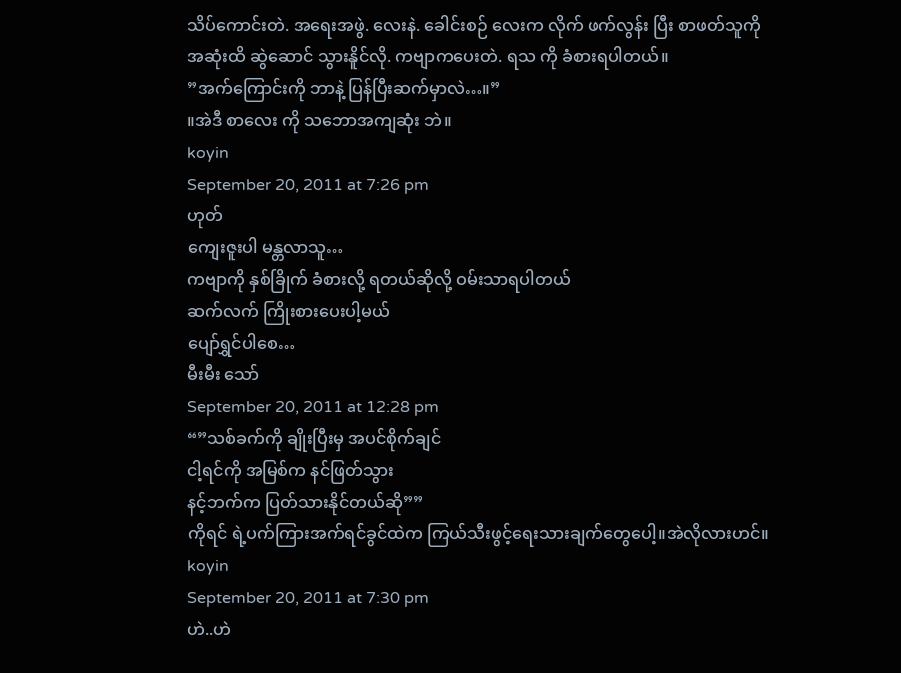သိပ်ကောင်းတဲ. အရေးအဖွဲ. လေးနဲ. ခေါင်းစဉ် လေးက လိုက် ဖက်လွန်း ပြီး စာဖတ်သူကို
အဆုံးထိ ဆွဲဆောင် သွားနိူင်လို. ကဗျာကပေးတဲ. ရသ ကို ခံစားရပါတယ်။
”အက်ကြောင်းကို ဘာနဲ့ ပြန်ပြီးဆက်မှာလဲ…။”
။အဲဒီ စာလေး ကို သဘောအကျဆုံး ဘဲ။
koyin
September 20, 2011 at 7:26 pm
ဟုတ်
ကျေးဇူးပါ မန္တလာသူ…
ကဗျာကို နှစ်ခြိုက် ခံစားလို့ ရတယ်ဆိုလို့ ဝမ်းသာရပါတယ်
ဆက်လက် ကြိုးစားပေးပါ့မယ်
ပျော်ရွှင်ပါစေ…
မီးမီး သော်
September 20, 2011 at 12:28 pm
“”သစ်ခက်ကို ချိုးပြီးမှ အပင်စိုက်ချင်
ငါ့ရင်ကို အမြစ်က နင်ဖြတ်သွား
နင့်ဘက်က ပြတ်သားနိုင်တယ်ဆို””
ကိုရင် ရဲ့ပက်ကြားအက်ရင်ခွင်ထဲက ကြယ်သီးဖွင့်ရေးသားချက်တွေပေါ့။အဲလိုလားဟင်။
koyin
September 20, 2011 at 7:30 pm
ဟဲ..ဟဲ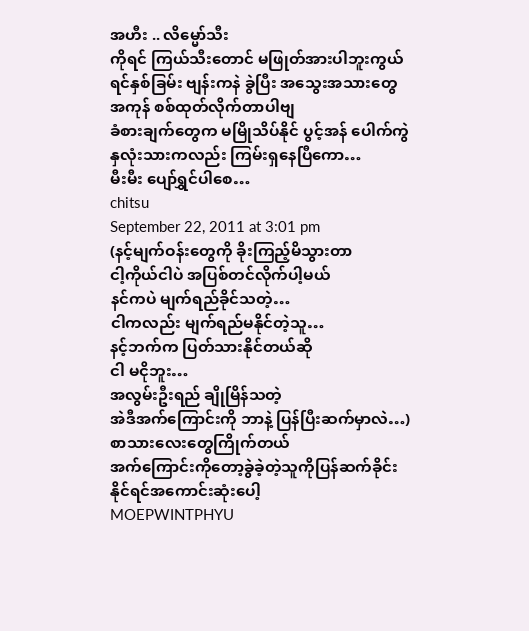အဟီး .. လိမ္မော်သီး
ကိုရင် ကြယ်သီးတောင် မဖြုတ်အားပါဘူးကွယ်
ရင်နှစ်ခြမ်း ဗျန်းကနဲ ခွဲပြီး အသွေးအသားတွေ အကုန် စစ်ထုတ်လိုက်တာပါဗျ
ခံစားချက်တွေက မမြိုသိပ်နိုင် ပွင့်အန် ပေါက်ကွဲ
နှလုံးသားကလည်း ကြမ်းရှနေပြီကော…
မီးမီး ပျော်ရွှင်ပါစေ…
chitsu
September 22, 2011 at 3:01 pm
(နင့်မျက်ဝန်းတွေကို ခိုးကြည့်မိသွားတာ
ငါ့ကိုယ်ငါပဲ အပြစ်တင်လိုက်ပါ့မယ်
နင်ကပဲ မျက်ရည်ခိုင်သတဲ့…
ငါကလည်း မျက်ရည်မနိုင်တဲ့သူ…
နင့်ဘက်က ပြတ်သားနိုင်တယ်ဆို
ငါ မငိုဘူး…
အလွမ်းဦးရည် ချိုမြိန်သတဲ့
အဲဒီအက်ကြောင်းကို ဘာနဲ့ ပြန်ပြီးဆက်မှာလဲ…)စာသားလေးတွေကြိုက်တယ်
အက်ကြောင်းကိုတော့ခွဲခဲ့တဲ့သူကိုပြန်ဆက်ခိုင်းနိုင်ရင်အကောင်းဆုံးပေါ့
MOEPWINTPHYU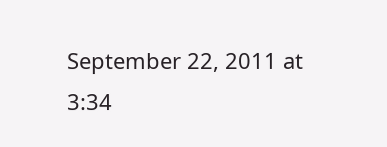September 22, 2011 at 3:34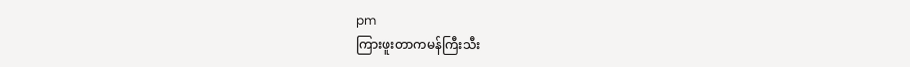pm
ကြားဖူးတာကမန်ကြီးသီး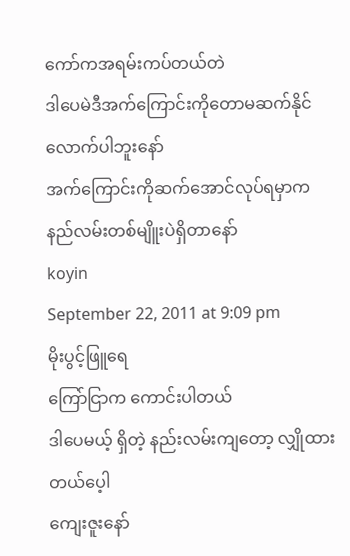ကော်ကအရမ်းကပ်တယ်တဲ
ဒါပေမဲဒီအက်ကြောင်းကိုတောမဆက်နိုင်လောက်ပါဘူးနော်
အက်ကြောင်းကိုဆက်အောင်လုပ်ရမှာကနည်လမ်းတစ်မျိူးပဲရှိတာနော်
koyin
September 22, 2011 at 9:09 pm
မိုးပွင့်ဖြူရေ
ကြော်ငြာက ကောင်းပါတယ်
ဒါပေမယ့် ရှိတဲ့ နည်းလမ်းကျတော့ လျှိုထားတယ်ပေ့ါ
ကျေးဇူးနော်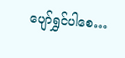ပျော်ရွှင်ပါစေ…